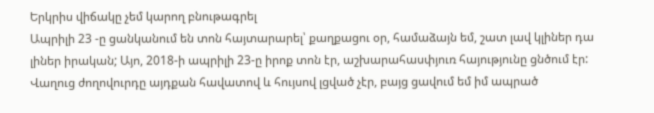Երկրիս վիճակը չեմ կարող բնութագրել
Ապրիլի 23 -ը ցանկանում են տոն հայտարարել՝ քաղքացու օր, համաձայն եմ, շատ լավ կլիներ դա լիներ իրական; Այո, 2018-ի ապրիլի 23-ը իրոք տոն էր, աշխարահասփյուռ հայությունը ցնծում էր: Վաղուց ժողովուրդը այդքան հավատով և հույսով լցված չէր, բայց ցավում եմ իմ ապրած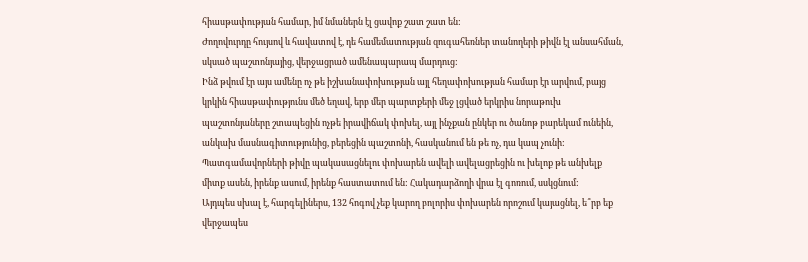հիասթափության համար, իմ նմաներն էլ ցավոք շատ շատ են:
Ժողովուրդը հույսով և հավատով է, դե համեմատության զուգահեռներ տանողերի թիվն էլ անսահման, սկսած պաշտոնյայից, վերջացրած ամենապարապ մարդուց:
Ինձ թվում էր այս ամենը ոչ թե իշխանափոխության այլ հեղափոխության համար էր արվում, բայց կրկին հիասթափությունս մեծ եղավ, երբ մեր պարտքերի մեջ լցված երկրիս նորաթուխ պաշտոնյաները շտապեցին ոչթե իրավիճակ փոխել, այլ ինչքան ընկեր ու ծանոթ բարեկամ ունեին, անկախ մասնագիտությունից, բերեցին պաշտոնի, հասկանում են թե ոչ, դա կապ չունի: Պատգամավորների թիվը պակասացնելու փոխարեն ավելի ավելացրեցին ու խելոք թե անխելք միտք ասեն, իրենք ասում, իրենք հաստատում են: Հակադարձողի վրա էլ գոռում, սսկցնում:
Այդպես սխալ է, հարգելիներս, 132 հոգով չեք կարող բոլորիս փոխարեն որոշում կայացնել, ե՞րբ եք վերջապես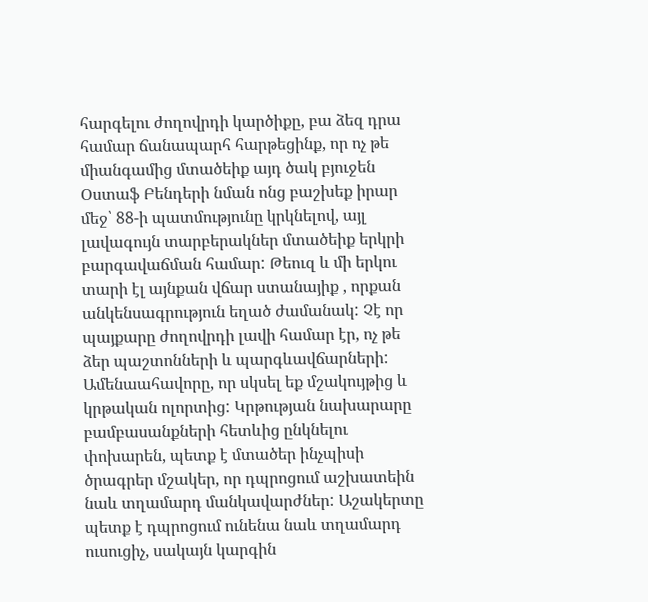հարգելու ժողովրդի կարծիքը, բա ձեզ դրա համար ճանապարհ հարթեցինք, որ ոչ թե միանգամից մտածեիք այդ ծակ բյուջեն Օստաֆ Բենդերի նման ոնց բաշխեք իրար մեջ՝ 88-ի պատմությունը կրկնելով, այլ լավագույն տարբերակներ մտածեիք երկրի բարգավաճման համար: Թեուզ և մի երկու տարի էլ այնքան վճար ստանայիք , որքան անկենսագրություն եղած ժամանակ: Չէ որ պայքարը ժողովրդի լավի համար էր, ոչ թե ձեր պաշտոնների և պարգևավճարների: Ամենաահավորը, որ սկսել եք մշակույթից և կրթական ոլորտից: Կրթության նախարարը բամբասանքների հետևից ընկնելու փոխարեն, պետք է մտածեր ինչպիսի ծրագրեր մշակեր, որ դպրոցում աշխատեին նաև տղամարդ մանկավարժներ: Աշակերտը պետք է դպրոցում ունենա նաև տղամարդ ուսուցիչ, սակայն կարգին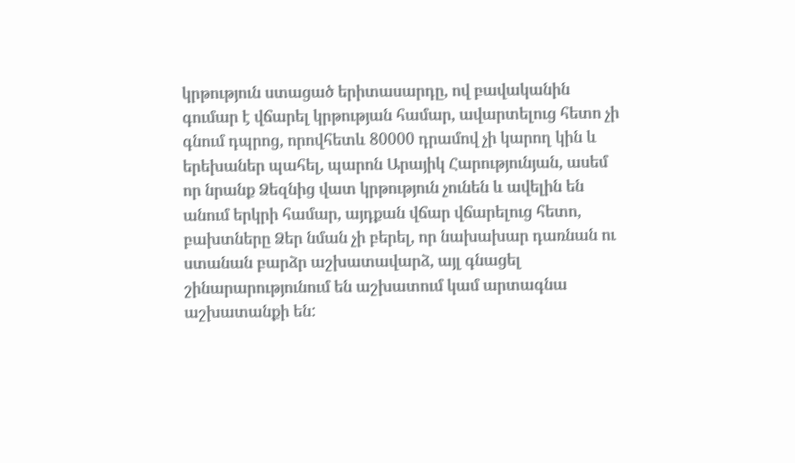կրթություն ստացած երիտասարդը, ով բավականին գումար է վճարել կրթության համար, ավարտելուց հետո չի գնում դպրոց, որովհետև 80000 դրամով չի կարող կին և երեխաներ պահել, պարոն Արայիկ Հարությունյան, ասեմ որ նրանք Ձեզնից վատ կրթություն չունեն և ավելին են անում երկրի համար, այդքան վճար վճարելուց հետո, բախտները Ձեր նման չի բերել, որ նախախար դառնան ու ստանան բարձր աշխատավարձ, այլ գնացել շինարարությունում են աշխատում կամ արտագնա աշխատանքի են: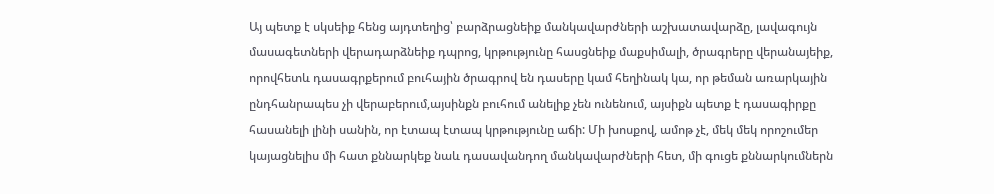Այ պետք է սկսեիք հենց այդտեղից՝ բարձրացնեիք մանկավարժների աշխատավարձը, լավագույն մասագետների վերադարձնեիք դպրոց, կրթությունը հասցնեիք մաքսիմալի, ծրագրերը վերանայեիք, որովհետև դասագրքերում բուհային ծրագրով են դասերը կամ հեղինակ կա, որ թեման առարկային ընդհանրապես չի վերաբերում,այսինքն բուհում անելիք չեն ունենում, այսիքն պետք է դասագիրքը հասանելի լինի սանին, որ էտապ էտապ կրթությունը աճի: Մի խոսքով, ամոթ չէ, մեկ մեկ որոշումեր կայացնելիս մի հատ քննարկեք նաև դասավանդող մանկավարժների հետ, մի գուցե քննարկումներն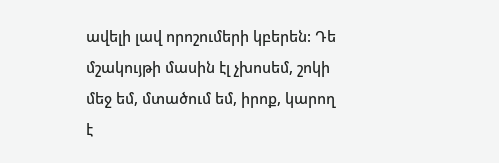ավելի լավ որոշումերի կբերեն: Դե մշակույթի մասին էլ չխոսեմ, շոկի մեջ եմ, մտածում եմ, իրոք, կարող է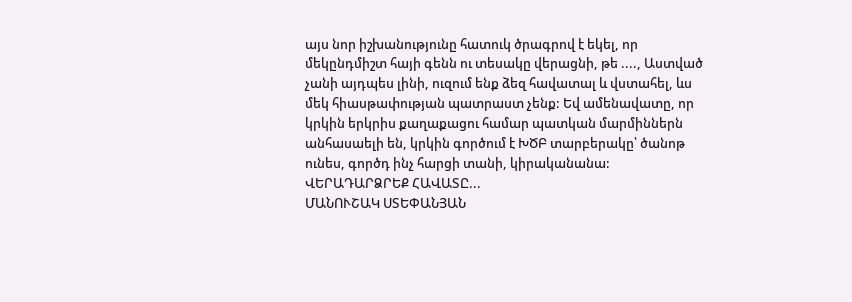այս նոր իշխանությունը հատուկ ծրագրով է եկել, որ մեկընդմիշտ հայի գենն ու տեսակը վերացնի, թե ...., Աստված չանի այդպես լինի, ուզում ենք ձեզ հավատալ և վստահել, ևս մեկ հիասթափության պատրաստ չենք: Եվ ամենավատը, որ կրկին երկրիս քաղաքացու համար պատկան մարմիններն անհասաելի են, կրկին գործում է ԽԾԲ տարբերակը՝ ծանոթ ունես, գործդ ինչ հարցի տանի, կիրականանա:
ՎԵՐԱԴԱՐՁՐԵՔ ՀԱՎԱՏԸ...
ՄԱՆՈՒՇԱԿ ՍՏԵՓԱՆՅԱՆ